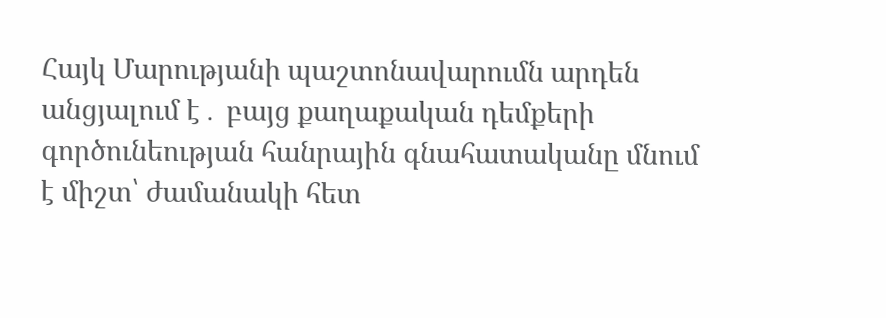Հայկ Մարությանի պաշտոնավարումն արդեն անցյալում է․ բայց քաղաքական դեմքերի գործունեության հանրային գնահատականը մնում է միշտ՝ ժամանակի հետ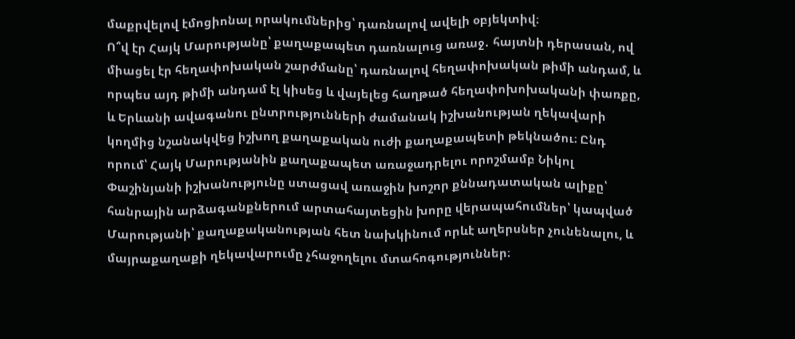մաքրվելով էմոցիոնալ որակումներից՝ դառնալով ավելի օբյեկտիվ։
Ո՞վ էր Հայկ Մարությանը՝ քաղաքապետ դառնալուց առաջ․ հայտնի դերասան, ով միացել էր հեղափոխական շարժմանը՝ դառնալով հեղափոխական թիմի անդամ, և որպես այդ թիմի անդամ էլ կիսեց և վայելեց հաղթած հեղափոխոխականի փառքը, և Երևանի ավագանու ընտրությունների ժամանակ իշխանության ղեկավարի կողմից նշանակվեց իշխող քաղաքական ուժի քաղաքապետի թեկնածու։ Ընդ որում՝ Հայկ Մարությանին քաղաքապետ առաջադրելու որոշմամբ Նիկոլ Փաշինյանի իշխանությունը ստացավ առաջին խոշոր քննադատական ալիքը՝ հանրային արձագանքներում արտահայտեցին խորը վերապահումներ՝ կապված Մարությանի՝ քաղաքականության հետ նախկինում որևէ աղերսներ չունենալու, և մայրաքաղաքի ղեկավարումը չհաջողելու մտահոգություններ։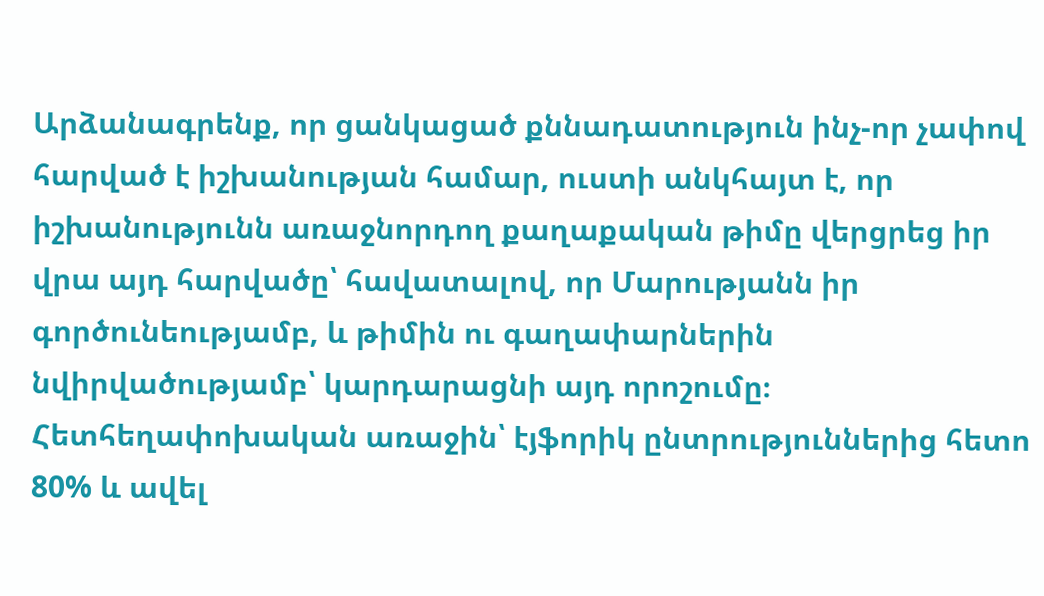Արձանագրենք, որ ցանկացած քննադատություն ինչ-որ չափով հարված է իշխանության համար, ուստի անկհայտ է, որ իշխանությունն առաջնորդող քաղաքական թիմը վերցրեց իր վրա այդ հարվածը՝ հավատալով, որ Մարությանն իր գործունեությամբ, և թիմին ու գաղափարներին նվիրվածությամբ՝ կարդարացնի այդ որոշումը։
Հետհեղափոխական առաջին՝ էյֆորիկ ընտրություններից հետո 80% և ավել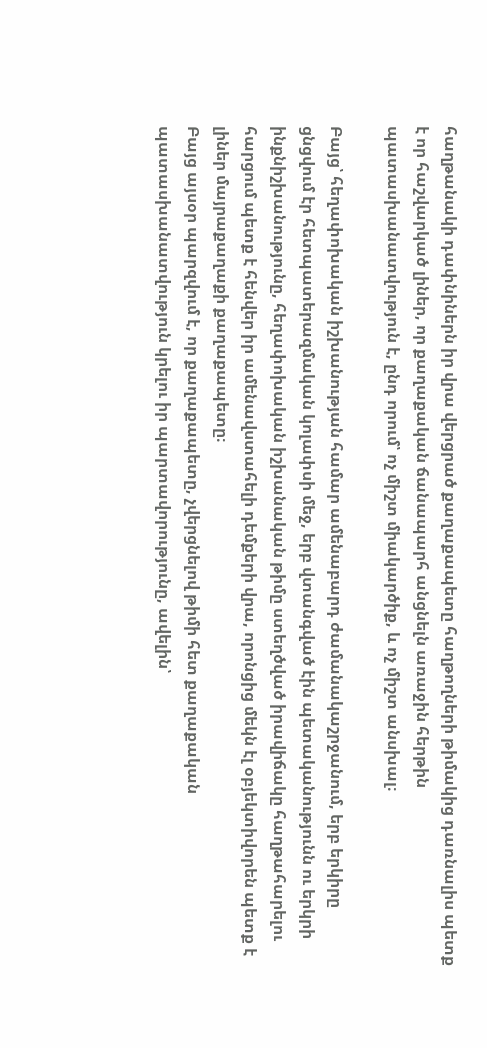հաղթանակի դափնիներն իր վրա վերցրած քաղաքապետը հաղթողների թիմակից դառնալիս պետք է որ հաշվարկած լիներ, որ քաղաքական ճանապարհ անցնելն առաջին հերթին պատասխանատվություն է, ընդ որում՝ ոչ միշտ միակարծիք, և ոչ միշտ անսխալ։

Բայց՝ հեղափոխական իշխանության համար ամենաբարդ ժամանակաշրջանում, երբ երկիրը ցնցվում էր հետպատերազմական կոլափսի մեջ, երբ վտանգված էին պետականությունն ու երկրի ինքնիշխանությունը, հեղափոխական իշխանական թիմը ստեղծված իրավիճակը հաղթահարելու հարցում պետք է հենվեր իր ամենավստահելի դեմքերի վրա, որոնցից մեկն էլ օբյեկտիվորեն պետք է լիներ մայրաքաղաքի քաղաքապետը։
Բայց այսօր պարզվում է, որ քաղաքապետը, չվերցնելով թիմի հետ քաղաքական պատասխանատվություն կրելու իր պարտավորությունը, ավելին՝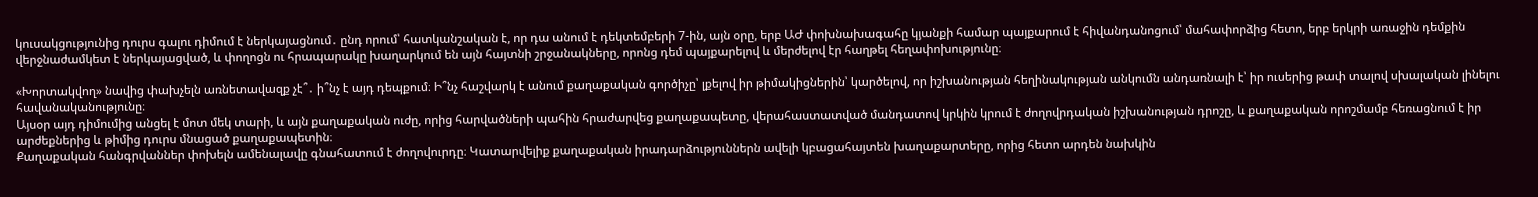կուսակցությունից դուրս գալու դիմում է ներկայացնում․ ընդ որում՝ հատկանշական է, որ դա անում է դեկտեմբերի 7-ին, այն օրը, երբ ԱԺ փոխնախագահը կյանքի համար պայքարում է հիվանդանոցում՝ մահափորձից հետո, երբ երկրի առաջին դեմքին վերջնաժամկետ է ներկայացված, և փողոցն ու հրապարակը խաղարկում են այն հայտնի շրջանակները, որոնց դեմ պայքարելով և մերժելով էր հաղթել հեղափոխությունը։

«Խորտակվող» նավից փախչելն առնետավազք չէ՞․ ի՞նչ է այդ դեպքում։ Ի՞նչ հաշվարկ է անում քաղաքական գործիչը՝ լքելով իր թիմակիցներին՝ կարծելով, որ իշխանության հեղինակության անկումն անդառնալի է՝ իր ուսերից թափ տալով սխալական լինելու հավանականությունը։
Այսօր այդ դիմումից անցել է մոտ մեկ տարի, և այն քաղաքական ուժը, որից հարվածների պահին հրաժարվեց քաղաքապետը, վերահաստատված մանդատով կրկին կրում է ժողովրդական իշխանության դրոշը, և քաղաքական որոշմամբ հեռացնում է իր արժեքներից և թիմից դուրս մնացած քաղաքապետին։
Քաղաքական հանգրվաններ փոխելն ամենալավը գնահատում է ժողովուրդը։ Կատարվելիք քաղաքական իրադարձություններն ավելի կբացահայտեն խաղաքարտերը, որից հետո արդեն նախկին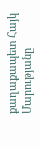քաղաքապետ Հայկ Մարությանը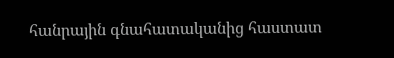հանրային գնահատականից հաստատ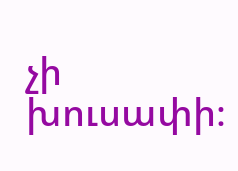չի խուսափի։